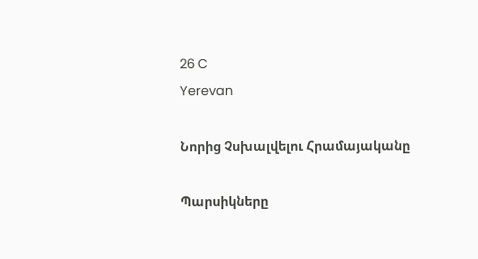26 C
Yerevan

Նորից Չսխալվելու Հրամայականը

Պարսիկները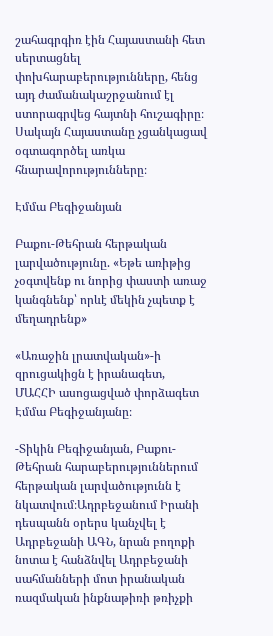շահագրգիռ էին Հայաստանի հետ սերտացնել փոխհարաբերությունները, հենց այդ ժամանակաշրջանում էլ ստորագրվեց հայտնի հուշագիրը։ Սակայն Հայաստանը չցանկացավ օգտագործել առկա հնարավորությունները։

Էմմա Բեգիջանյան

Բաքու-Թեհրան հերթական լարվածությունը. «Եթե առիթից չօգտվենք ու նորից փաստի առաջ կանգնենք՝ որևէ մեկին չպետք է մեղադրենք»

«Առաջին լրատվական»-ի զրուցակիցն է իրանագետ, ՄԱՀՀԻ ասոցացված փորձագետ Էմմա Բեգիջանյանը։

-Տիկին Բեգիջանյան, Բաքու-Թեհրան հարաբերություններում հերթական լարվածությունն է նկատվում։Ադրբեջանում Իրանի դեսպանն օրերս կանչվել է Ադրբեջանի ԱԳՆ, նրան բողոքի նոտա է հանձնվել Ադրբեջանի սահմանների մոտ իրանական ռազմական ինքնաթիռի թռիչքի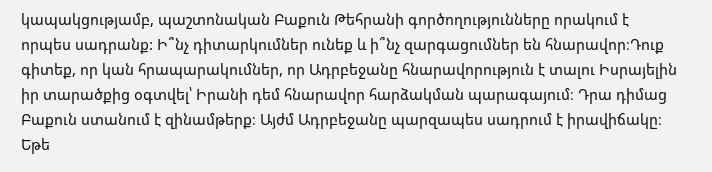կապակցությամբ, պաշտոնական Բաքուն Թեհրանի գործողությունները որակում է որպես սադրանք: Ի՞նչ դիտարկումներ ունեք և ի՞նչ զարգացումներ են հնարավոր։Դուք գիտեք, որ կան հրապարակումներ, որ Ադրբեջանը հնարավորություն է տալու Իսրայելին իր տարածքից օգտվել՝ Իրանի դեմ հնարավոր հարձակման պարագայում։ Դրա դիմաց Բաքուն ստանում է զինամթերք։ Այժմ Ադրբեջանը պարզապես սադրում է իրավիճակը։ Եթե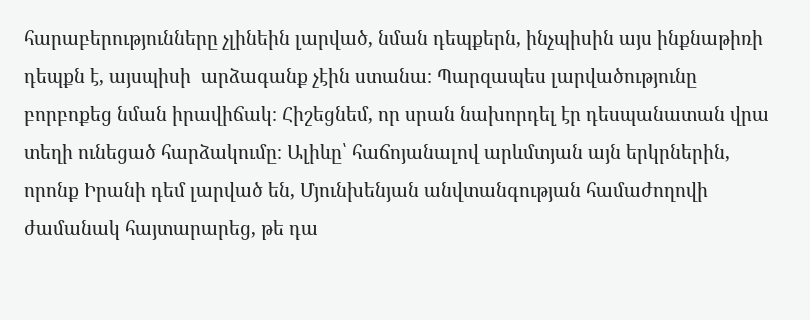հարաբերությունները չլինեին լարված, նման դեպքերն, ինչպիսին այս ինքնաթիռի դեպքն է, այսպիսի  արձագանք չէին ստանա։ Պարզապես լարվածությունը բորբոքեց նման իրավիճակ։ Հիշեցնեմ, որ սրան նախորդել էր դեսպանատան վրա  տեղի ունեցած հարձակումը։ Ալիևը՝ հաճոյանալով արևմտյան այն երկրներին, որոնք Իրանի դեմ լարված են, Մյունխենյան անվտանգության համաժողովի ժամանակ հայտարարեց, թե դա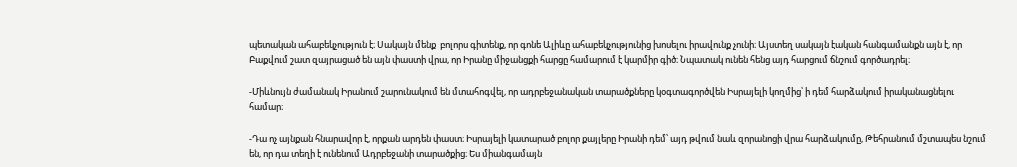պետական ահաբեկչություն է։ Սակայն մենք  բոլորս գիտենք, որ գոնե Ալիևը ահաբեկչությունից խոսելու իրավունք չունի։ Այստեղ սակայն էական հանգամանքն այն է, որ Բաքվում շատ զայրացած են այն փաստի վրա, որ Իրանը միջանցքի հարցը համարում է կարմիր գիծ։ Նպատակ ունեն հենց այդ հարցում ճնշում գործադրել։

-Միևնույն ժամանակ Իրանում շարունակում են մտահոգվել, որ ադրբեջանական տարածքները կօգտագործվեն Իսրայելի կողմից՝ ի դեմ հարձակում իրականացնելու համար։

-Դա ոչ այնքան հնարավոր է, որքան արդեն փաստ։ Իսրայելի կատարած բոլոր քայլերը Իրանի դեմ՝ այդ թվում նաև զորանոցի վրա հարձակումը, Թեհրանում մշտապես նշում են, որ դա տեղի է ունենում Ադրբեջանի տարածքից։ Ես միանգամայն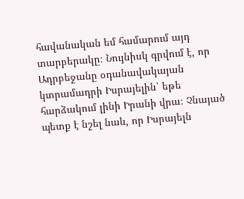հավանական եմ համարում այդ տարբերակը։ Նույնիսկ գրվում է, որ Ադրբեջանը օդանավակայան կտրամադրի Իսրայելին՝ եթե հարձակում լինի Իրանի վրա։ Չնայած պետք է նշել նաև, որ Իսրայելն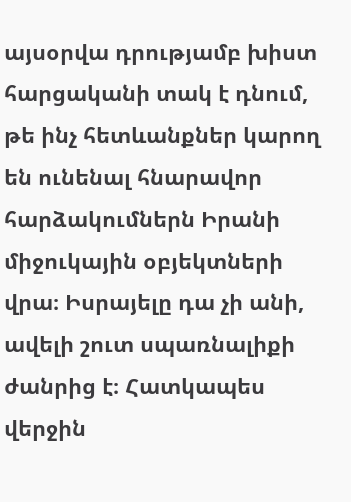այսօրվա դրությամբ խիստ հարցականի տակ է դնում, թե ինչ հետևանքներ կարող են ունենալ հնարավոր հարձակումներն Իրանի միջուկային օբյեկտների վրա։ Իսրայելը դա չի անի, ավելի շուտ սպառնալիքի ժանրից է։ Հատկապես վերջին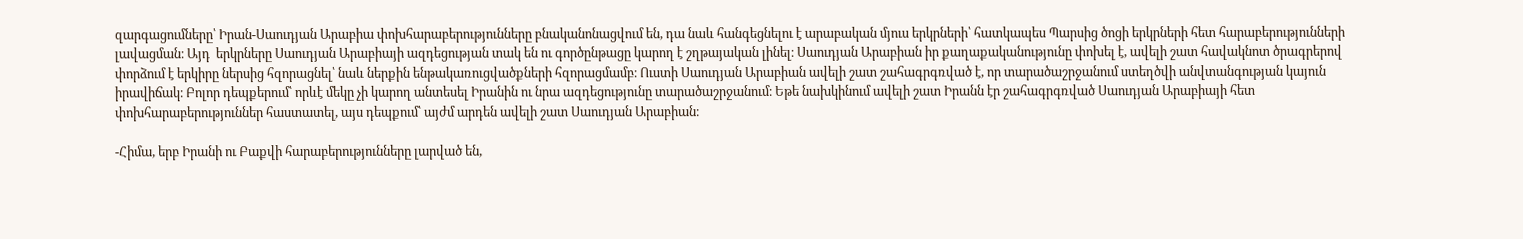զարգացումները՝ Իրան-Սաուդյան Արաբիա փոխհարաբերությունները բնականոնացվում են, դա նաև հանգեցնելու է արաբական մյուս երկրների՝ հատկապես Պարսից ծոցի երկրների հետ հարաբերությունների լավացման։ Այդ  երկրները Սաուդյան Արաբիայի ազդեցության տակ են ու գործընթացը կարող է շղթայական լինել։ Սաուդյան Արաբիան իր քաղաքականությունը փոխել է, ավելի շատ հավակնոտ ծրագրերով փորձում է երկիրը ներսից հզորացնել՝ նաև ներքին ենթակառուցվածքների հզորացմամբ։ Ուստի Սաուդյան Արաբիան ավելի շատ շահագրգռված է, որ տարածաշրջանում ստեղծվի անվտանգության կայուն իրավիճակ։ Բոլոր դեպքերում՝ որևէ մեկը չի կարող անտեսել Իրանին ու նրա ազդեցությունը տարածաշրջանում։ Եթե նախկինում ավելի շատ Իրանն էր շահագրգռված Սաուդյան Արաբիայի հետ փոխհարաբերություններ հաստատել, այս դեպքում՝ այժմ արդեն ավելի շատ Սաուդյան Արաբիան։

-Հիմա, երբ Իրանի ու Բաքվի հարաբերությունները լարված են,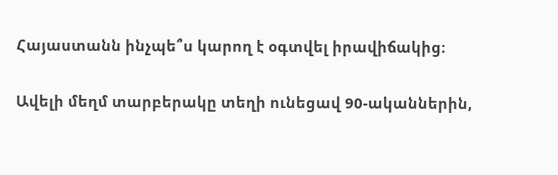Հայաստանն ինչպե՞ս կարող է օգտվել իրավիճակից։

Ավելի մեղմ տարբերակը տեղի ունեցավ 90-ականներին,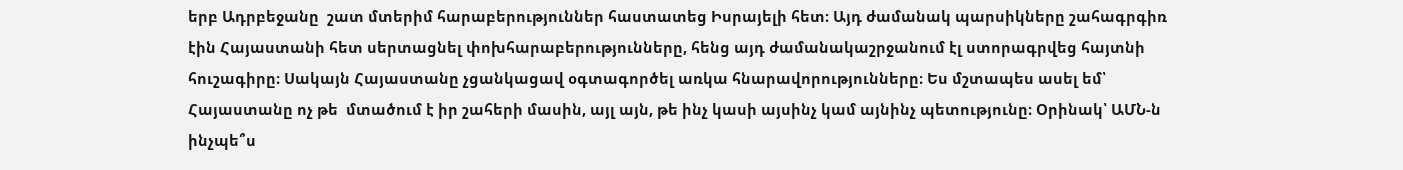երբ Ադրբեջանը  շատ մտերիմ հարաբերություններ հաստատեց Իսրայելի հետ։ Այդ ժամանակ պարսիկները շահագրգիռ էին Հայաստանի հետ սերտացնել փոխհարաբերությունները, հենց այդ ժամանակաշրջանում էլ ստորագրվեց հայտնի հուշագիրը։ Սակայն Հայաստանը չցանկացավ օգտագործել առկա հնարավորությունները։ Ես մշտապես ասել եմ՝ Հայաստանը ոչ թե  մտածում է իր շահերի մասին, այլ այն, թե ինչ կասի այսինչ կամ այնինչ պետությունը։ Օրինակ՝ ԱՄՆ‑ն ինչպե՞ս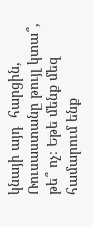կնայի այդ  հարցին, Ռուսաստանը թույլ կտա՞, թե՞ ոչ։ Եթե մենք մեզ  համարում ենք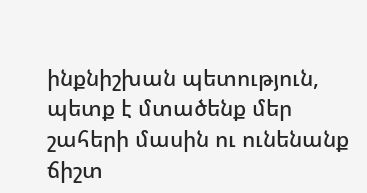ինքնիշխան պետություն, պետք է մտածենք մեր շահերի մասին ու ունենանք ճիշտ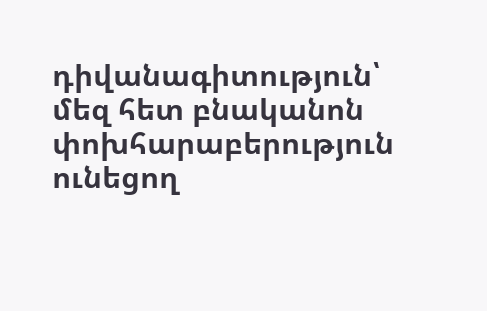դիվանագիտություն՝ մեզ հետ բնականոն փոխհարաբերություն ունեցող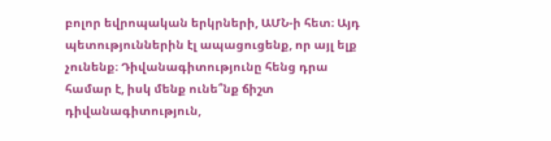բոլոր եվրոպական երկրների, ԱՄՆ‑ի հետ։ Այդ պետություններին էլ ապացուցենք, որ այլ ելք չունենք։ Դիվանագիտությունը հենց դրա համար է, իսկ մենք ունե՞նք ճիշտ դիվանագիտություն,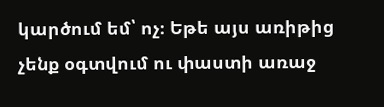կարծում եմ՝ ոչ։ Եթե այս առիթից չենք օգտվում ու փաստի առաջ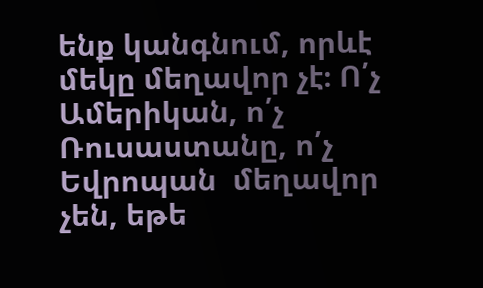ենք կանգնում, որևէ մեկը մեղավոր չէ։ Ո՛չ Ամերիկան, ո՛չ Ռուսաստանը, ո՛չ Եվրոպան  մեղավոր չեն, եթե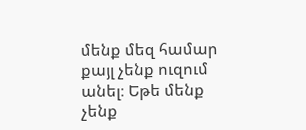մենք մեզ համար քայլ չենք ուզում անել։ Եթե մենք չենք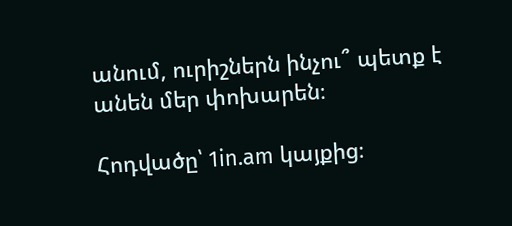անում, ուրիշներն ինչու՞ պետք է անեն մեր փոխարեն։

Հոդվածը՝ 1in.am կայքից։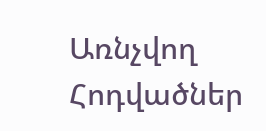Առնչվող Հոդվածներ